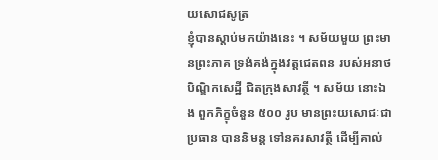យសោជសូត្រ
ខ្ញុំបានស្តាប់មកយ៉ាងនេះ ។ សម័យមួយ ព្រះមានព្រះភាគ ទ្រង់គង់ក្នុងវត្តជេតពន របស់អនាថបិណ្ឌិកសេដ្ឋី ជិតក្រុងសាវត្ថី ។ សម័យ នោះឯង ពួកភិក្ខុចំនួន ៥០០ រូប មានព្រះយសោជៈជាប្រធាន បាននិមន្ត ទៅនគរសាវត្ថី ដើម្បីគាល់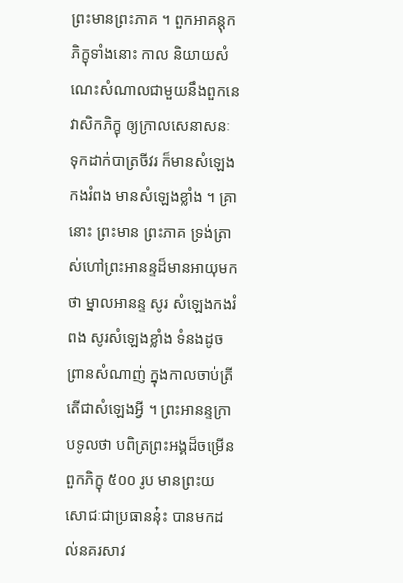ព្រះមានព្រះភាគ ។ ពួកអាគន្តុកភិក្ខុទាំងនោះ កាល និយាយសំណេះសំណាលជាមួយនឹងពួកនេវាសិកភិក្ខុ ឲ្យក្រាលសេនាសនៈ ទុកដាក់បាត្រចីវរ ក៏មានសំឡេងកងរំពង មានសំឡេងខ្លាំង ។ គ្រានោះ ព្រះមាន ព្រះភាគ ទ្រង់ត្រាស់ហៅព្រះអានន្ទដ៏មានអាយុមកថា ម្នាលអានន្ទ សូរ សំឡេងកងរំពង សូរសំឡេងខ្លាំង ទំនងដូចព្រានសំណាញ់ ក្នុងកាលចាប់ត្រី តើជាសំឡេងអ្វី ។ ព្រះអានន្ទក្រាបទូលថា បពិត្រព្រះអង្គដ៏ចម្រើន ពួកភិក្ខុ ៥០០ រូប មានព្រះយសោជៈជាប្រធាននុ៎ះ បានមកដល់នគរសាវ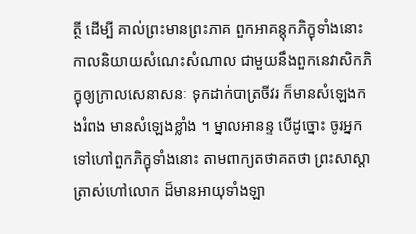ត្ថី ដើម្បី គាល់ព្រះមានព្រះភាគ ពួកអាគន្តុកភិក្ខុទាំងនោះ កាលនិយាយសំណេះសំណាល ជាមួយនឹងពួកនេវាសិកភិក្ខុឲ្យក្រាលសេនាសនៈ ទុកដាក់បាត្រចីវរ ក៏មានសំឡេងកងរំពង មានសំឡេងខ្លាំង ។ ម្នាលអានន្ទ បើដូច្នោះ ចូរអ្នក ទៅហៅពួកភិក្ខុទាំងនោះ តាមពាក្យតថាគតថា ព្រះសាស្តាត្រាស់ហៅលោក ដ៏មានអាយុទាំងឡា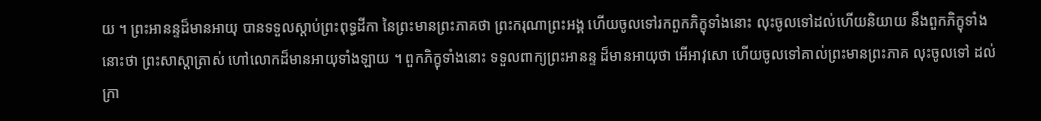យ ។ ព្រះអានន្ទដ៏មានអាយុ បានទទួលស្តាប់ព្រះពុទ្ធដីកា នៃព្រះមានព្រះភាគថា ព្រះករុណាព្រះអង្គ ហើយចូលទៅរកពួកភិក្ខុទាំងនោះ លុះចូលទៅដល់ហើយនិយាយ នឹងពួកភិក្ខុទាំងនោះថា ព្រះសាស្តាត្រាស់ ហៅលោកដ៏មានអាយុទាំងឡាយ ។ ពួកភិក្ខុទាំងនោះ ទទួលពាក្យព្រះអានន្ទ ដ៏មានអាយុថា អើអាវុសោ ហើយចូលទៅគាល់ព្រះមានព្រះភាគ លុះចូលទៅ ដល់ ក្រា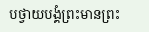បថ្វាយបង្គំព្រះមានព្រះ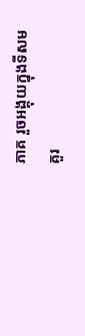ភាគ រួចអង្គុយក្នុងទីសមគួរ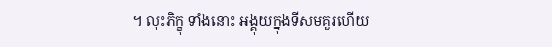។ លុះភិក្ខុ ទាំងនោះ អង្គុយក្នុងទីសមគួរហើយ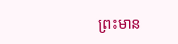ព្រះមាន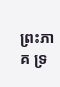ព្រះភាគ ទ្រ